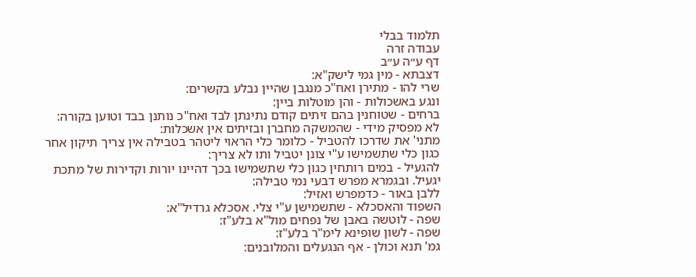תלמוד בבלי
עבודה זרה
דף ע״ה ע״ב
דצבתא - מין גמי לישק"א:
שרי להו - מתירן ואח"כ מנגבן שהיין נבלע בקשרים:
ונגע באשכולות - והן מוטלות ביין:
ברחים - שטוחנין בהם זיתים קודם נתינתן לבד ואח"כ נותנן בבד וטוען בקורה:
לא מפסיק מידי - שהמשקה מחברן ובזיתים אין אשכלות:
מתני' את שדרכו להטביל - כלומר כלי הראוי ליטהר בטבילה אין צריך תיקון אחר כגון כלי שתשמישו ע"י צונן יטביל ותו לא צריך:
להגעיל - במים רותחין כגון כלי שתשמישו בכך דהיינו יורות וקדירות של מתכת יגעיל. ובגמרא מפרש דבעי נמי טבילה:
ללבן באור - כדמפרש ואזיל:
השפוד והאסכלא - שתשמישן ע"י צלי. אסכלא גרדיל"א:
שפה - לוטשה באבן של נפחים מול"א בלע"ז:
שפה - לשון שופינא לימ"ר בלע"ז:
גמ' תנא וכולן - אף הנגעלים והמלובנים: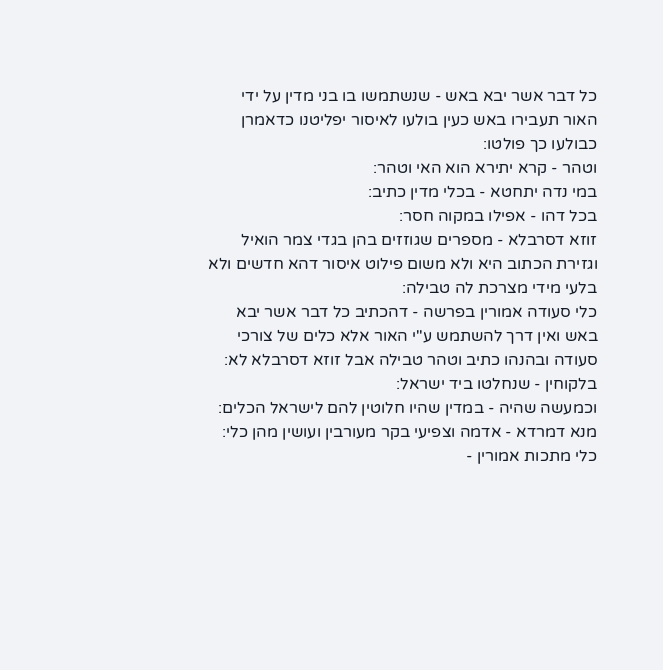כל דבר אשר יבא באש - שנשתמשו בו בני מדין על ידי האור תעבירו באש כעין בולעו לאיסור יפליטנו כדאמרן כבולעו כך פולטו:
וטהר - קרא יתירא הוא האי וטהר:
במי נדה יתחטא - בכלי מדין כתיב:
בכל דהו - אפילו במקוה חסר:
זוזא דסרבלא - מספרים שגוזזים בהן בגדי צמר הואיל וגזירת הכתוב היא ולא משום פילוט איסור דהא חדשים ולא בלעי מידי מצרכת לה טבילה:
כלי סעודה אמורין בפרשה - דהכתיב כל דבר אשר יבא באש ואין דרך להשתמש ע"י האור אלא כלים של צורכי סעודה ובהנהו כתיב וטהר טבילה אבל זוזא דסרבלא לא:
בלקוחין - שנחלטו ביד ישראל:
וכמעשה שהיה - במדין שהיו חלוטין להם לישראל הכלים:
מנא דמרדא - אדמה וצפיעי בקר מעורבין ועושין מהן כלי:
כלי מתכות אמורין -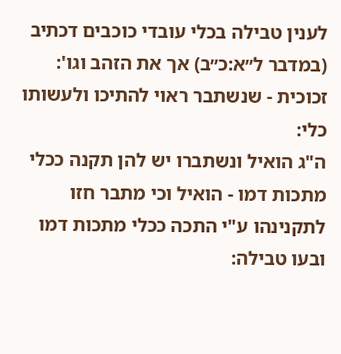לענין טבילה בכלי עובדי כוכבים דכתיב (במדבר ל״א:כ״ב) אך את הזהב וגו':
זכוכית - שנשתבר ראוי להתיכו ולעשותו כלי:
ה"ג הואיל ונשתברו יש להן תקנה ככלי מתכות דמו - הואיל וכי מתבר חזו לתקנינהו ע"י התכה ככלי מתכות דמו ובעו טבילה: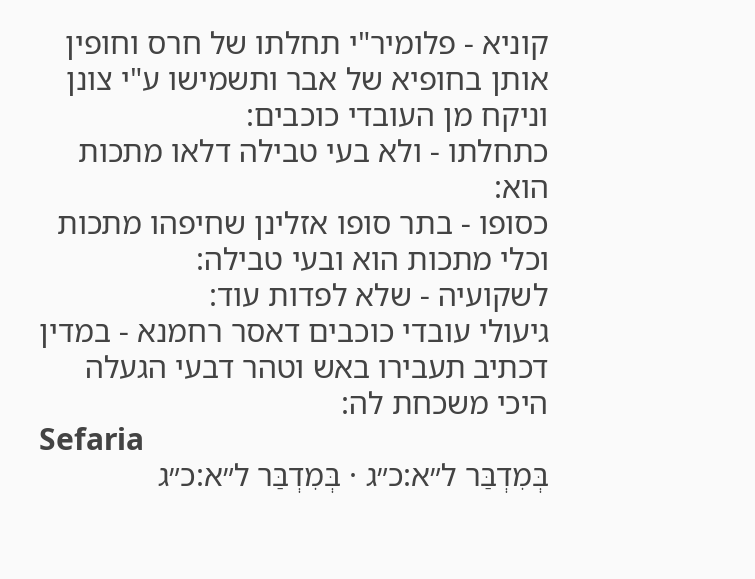קוניא - פלומיר"י תחלתו של חרס וחופין אותן בחופיא של אבר ותשמישו ע"י צונן וניקח מן העובדי כוכבים:
כתחלתו - ולא בעי טבילה דלאו מתכות הוא:
כסופו - בתר סופו אזלינן שחיפהו מתכות וכלי מתכות הוא ובעי טבילה:
לשקועיה - שלא לפדות עוד:
גיעולי עובדי כוכבים דאסר רחמנא - במדין דכתיב תעבירו באש וטהר דבעי הגעלה היכי משכחת לה:
Sefaria
בְּמִדְבַּר ל״א:כ״ג · בְּמִדְבַּר ל״א:כ״ג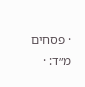· פסחים מ״ד: ·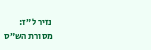נזיר ל״ז:
מסורת הש״ס